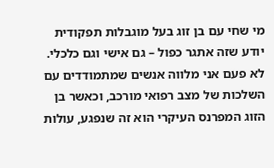מי שחי עם בן זוג בעל מוגבלות תפקודית יודע שזה אתגר כפול – גם אישי וגם כלכלי. לא פעם אני מלווה אנשים שמתמודדים עם השלכות של מצב רפואי מורכב, וכאשר בן הזוג המפרנס העיקרי הוא זה שנפגע, עולות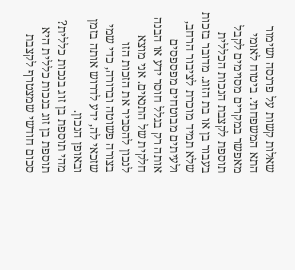שאלות קשות על פרנסה ושימור התא המשפחתי. ביטוח לאומי מאפשר במקרים מסוימים לקבל תוספת לקצבת הנכות הכללית בעבור בן או בת הזוג. מדובר בזכות שלא תמיד מוכרת לציבור הרחב, ולעיתים מבוטחים מפספסים אותה רק בגלל חוסר ידע או הבנה חלקית של התנאים. אני מוצא לנכון להסביר את הזכות הזו בצורה פשוטה וברורה, כדי שמי שזכאי לה, ידע לדרוש אותה בזמן ובאופן הנכון.
מהי תוספת בן זוג בנכות כללית?
תוספת בן זוג בנכות כללית היא סכום חודשי שמצטרף לקצבת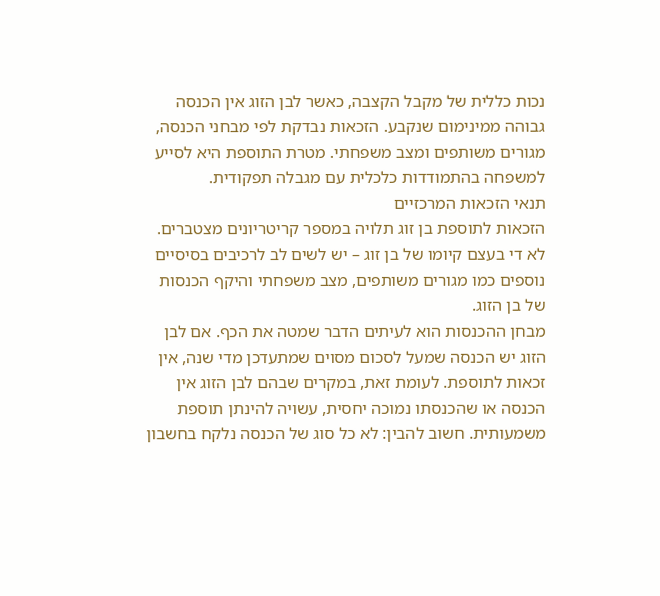נכות כללית של מקבל הקצבה, כאשר לבן הזוג אין הכנסה גבוהה ממינימום שנקבע. הזכאות נבדקת לפי מבחני הכנסה, מגורים משותפים ומצב משפחתי. מטרת התוספת היא לסייע למשפחה בהתמודדות כלכלית עם מגבלה תפקודית.
תנאי הזכאות המרכזיים
הזכאות לתוספת בן זוג תלויה במספר קריטריונים מצטברים. לא די בעצם קיומו של בן זוג – יש לשים לב לרכיבים בסיסיים נוספים כמו מגורים משותפים, מצב משפחתי והיקף הכנסות של בן הזוג.
מבחן ההכנסות הוא לעיתים הדבר שמטה את הכף. אם לבן הזוג יש הכנסה שמעל לסכום מסוים שמתעדכן מדי שנה, אין זכאות לתוספת. לעומת זאת, במקרים שבהם לבן הזוג אין הכנסה או שהכנסתו נמוכה יחסית, עשויה להינתן תוספת משמעותית. חשוב להבין: לא כל סוג של הכנסה נלקח בחשבון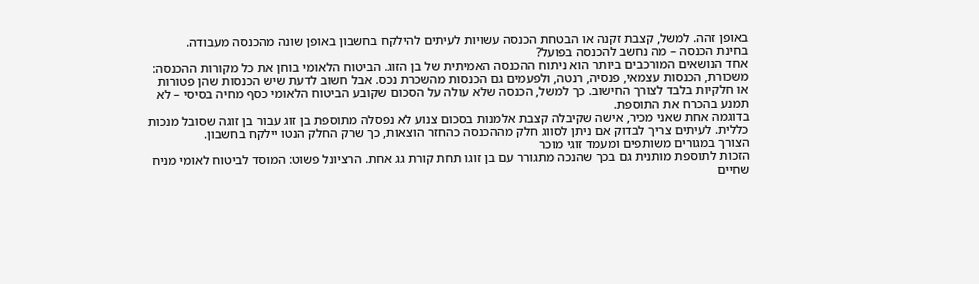באופן זהה. למשל, קצבת זקנה או הבטחת הכנסה עשויות לעיתים להילקח בחשבון באופן שונה מהכנסה מעבודה.
בחינת הכנסה – מה נחשב להכנסה בפועל?
אחד הנושאים המורכבים ביותר הוא ניתוח ההכנסה האמיתית של בן הזוג. הביטוח הלאומי בוחן את כל מקורות ההכנסה: משכורת, הכנסות עצמאי, פנסיה, רנטה, ולפעמים גם הכנסות מהשכרת נכס. אבל חשוב לדעת שיש הכנסות שהן פטורות או חלקיות בלבד לצורך החישוב. כך למשל, הכנסה שלא עולה על הסכום שקובע הביטוח הלאומי כסף מחיה בסיסי – לא תמנע בהכרח את התוספת.
בדוגמה אחת שאני מכיר, אישה שקיבלה קצבת אלמנות בסכום צנוע לא נפסלה מתוספת בן זוג עבור בן זוגה שסובל מנכות כללית. לעיתים צריך לבדוק אם ניתן לסווג חלק מההכנסה כהחזר הוצאות, כך שרק החלק הנטו יילקח בחשבון.
הצורך במגורים משותפים ומעמד זוגי מוכר
הזכות לתוספת מותנית גם בכך שהנכה מתגורר עם בן זוגו תחת קורת גג אחת. הרציונל פשוט: המוסד לביטוח לאומי מניח שחיים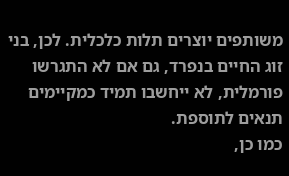משותפים יוצרים תלות כלכלית. לכן, בני זוג החיים בנפרד, גם אם לא התגרשו פורמלית, לא ייחשבו תמיד כמקיימים תנאים לתוספת.
כמו כן,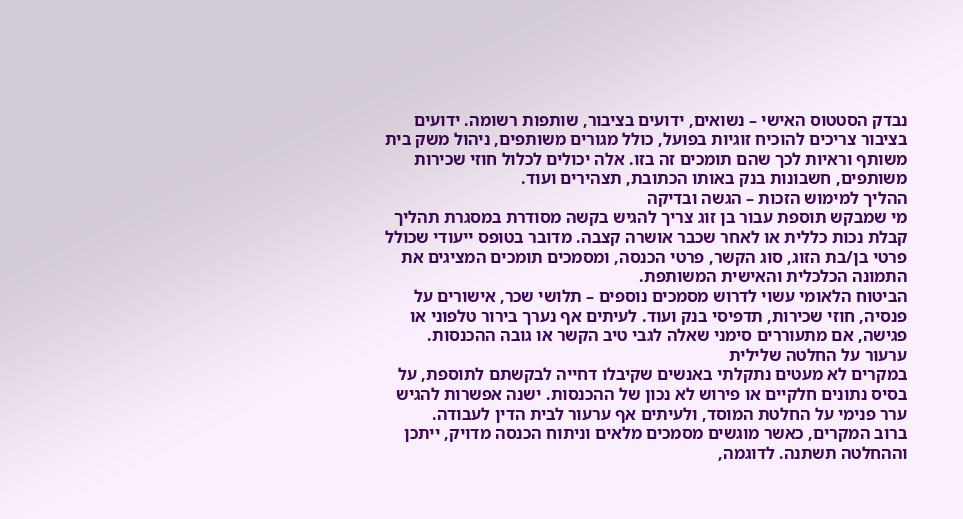נבדק הסטטוס האישי – נשואים, ידועים בציבור, שותפות רשומה. ידועים בציבור צריכים להוכיח זוגיות בפועל, כולל מגורים משותפים, ניהול משק בית משותף וראיות לכך שהם תומכים זה בזו. אלה יכולים לכלול חוזי שכירות משותפים, חשבונות בנק באותו הכתובת, תצהירים ועוד.
ההליך למימוש הזכות – הגשה ובדיקה
מי שמבקש תוספת עבור בן זוג צריך להגיש בקשה מסודרת במסגרת תהליך קבלת נכות כללית או לאחר שכבר אושרה קצבה. מדובר בטופס ייעודי שכולל פרטי בן/בת הזוג, סוג הקשר, פרטי הכנסה, ומסמכים תומכים המציגים את התמונה הכלכלית והאישית המשותפת.
הביטוח הלאומי עשוי לדרוש מסמכים נוספים – תלושי שכר, אישורים על פנסיה, חוזי שכירות, תדפיסי בנק ועוד. לעיתים אף נערך בירור טלפוני או פגישה, אם מתעוררים סימני שאלה לגבי טיב הקשר או גובה ההכנסות.
ערעור על החלטה שלילית
במקרים לא מעטים נתקלתי באנשים שקיבלו דחייה לבקשתם לתוספת, על בסיס נתונים חלקיים או פירוש לא נכון של ההכנסות. ישנה אפשרות להגיש ערר פנימי על החלטת המוסד, ולעיתים אף ערעור לבית הדין לעבודה.
ברוב המקרים, כאשר מוגשים מסמכים מלאים וניתוח הכנסה מדויק, ייתכן וההחלטה תשתנה. לדוגמה,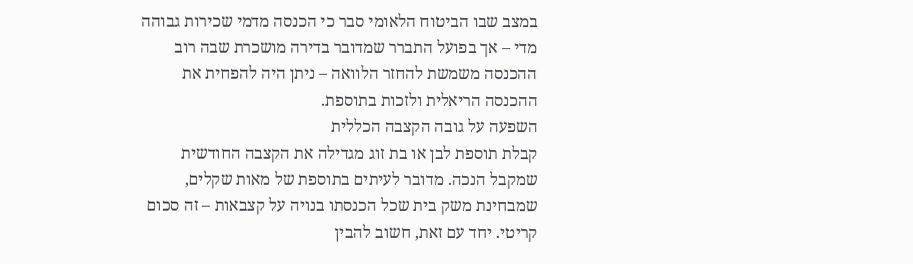במצב שבו הביטוח הלאומי סבר כי הכנסה מדמי שכירות גבוהה מדי – אך בפועל התברר שמדובר בדירה מושכרת שבה רוב ההכנסה משמשת להחזר הלוואה – ניתן היה להפחית את ההכנסה הריאלית ולזכות בתוספת.
השפעה על גובה הקצבה הכללית
קבלת תוספת לבן או בת זוג מגדילה את הקצבה החודשית שמקבל הנכה. מדובר לעיתים בתוספת של מאות שקלים, שמבחינת משק בית שכל הכנסתו בנויה על קצבאות – זה סכום קריטי. יחד עם זאת, חשוב להבין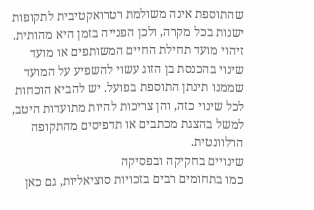שהתוספת אינה משולמת רטרואקטיבית לתקופות ישנות בכל מקרה, ולכן הפנייה בזמן היא מהותית.
זיהוי מועד תחילת החיים המשותפים או מועד שינוי בהכנסת בן הזוג עשוי להשפיע על המועד שממנו תינתן התוספת בפועל. יש להביא הוכחות לכל שינוי כזה, והן צריכות להיות מתועדות היטב, למשל בהצגת מכתבים או תדפיסים מהתקופה הרלוונטית.
שינויים בחקיקה ובפסיקה
כמו בתחומים רבים בזכויות סוציאליות, גם כאן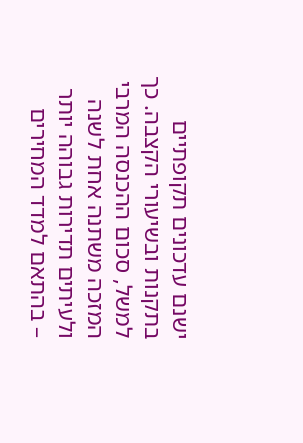ישנם עדכונים תקופתיים בתקנות ובשיעורי הקצבה. כך למשל, סכום ההכנסה המרבי המזכה משתנה אחת לשנה ולעיתים תדירות גבוהה יותר – בהתאם למדד המחירים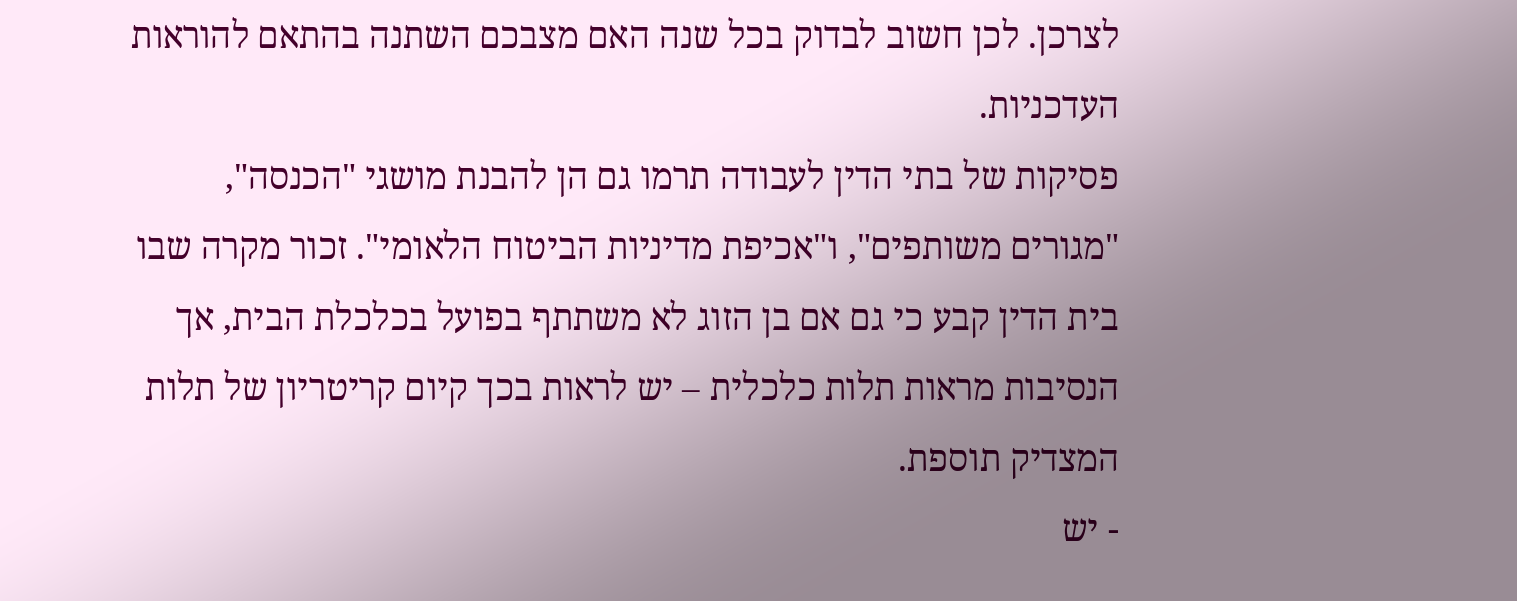לצרכן. לכן חשוב לבדוק בכל שנה האם מצבכם השתנה בהתאם להוראות העדכניות.
פסיקות של בתי הדין לעבודה תרמו גם הן להבנת מושגי "הכנסה", "מגורים משותפים", ו"אכיפת מדיניות הביטוח הלאומי". זכור מקרה שבו בית הדין קבע כי גם אם בן הזוג לא משתתף בפועל בכלכלת הבית, אך הנסיבות מראות תלות כלכלית – יש לראות בכך קיום קריטריון של תלות המצדיק תוספת.
- יש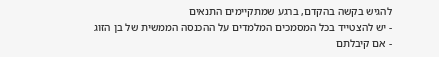להגיש בקשה בהקדם, ברגע שמתקיימים התנאים
- יש להצטייד בכל המסמכים המלמדים על ההכנסה הממשית של בן הזוג
- אם קיבלתם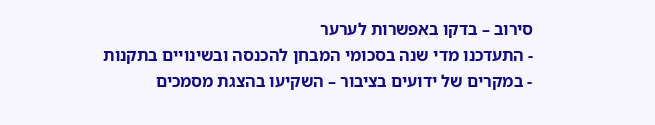סירוב – בדקו באפשרות לערער
- התעדכנו מדי שנה בסכומי המבחן להכנסה ובשינויים בתקנות
- במקרים של ידועים בציבור – השקיעו בהצגת מסמכים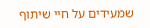שמעידים על חיי שיתוף